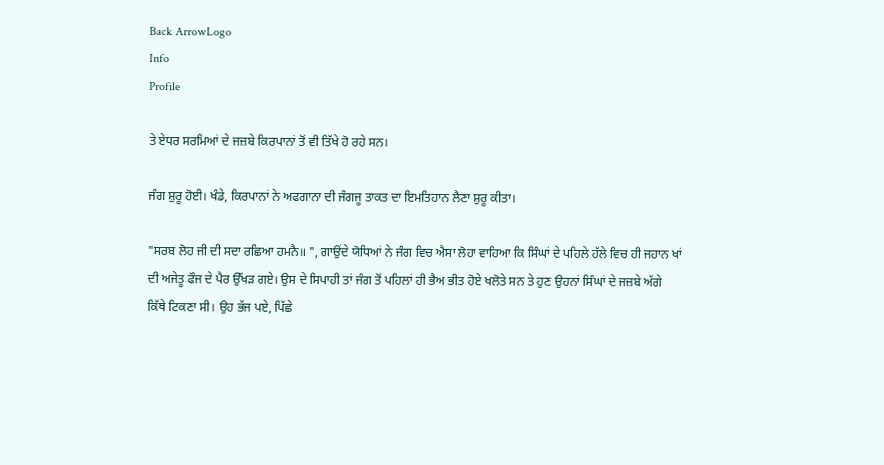Back ArrowLogo
Info
Profile

ਤੇ ਏਧਰ ਸਰਮਿਆਂ ਦੇ ਜਜ਼ਬੇ ਕਿਰਪਾਨਾਂ ਤੋਂ ਵੀ ਤਿੱਖੇ ਹੋ ਰਹੇ ਸਨ।

ਜੰਗ ਸ਼ੁਰੂ ਹੋਈ। ਖੰਡੇ, ਕਿਰਪਾਨਾਂ ਨੇ ਅਫਗਾਨਾ ਦੀ ਜੰਗਜੂ ਤਾਕਤ ਦਾ ਇਮਤਿਹਾਨ ਲੈਣਾ ਸ਼ੁਰੂ ਕੀਤਾ।

"ਸਰਬ ਲੋਹ ਜੀ ਦੀ ਸਦਾ ਰਛਿਆ ਹਮਨੈ॥ ", ਗਾਉਂਦੇ ਯੋਧਿਆਂ ਨੇ ਜੰਗ ਵਿਚ ਐਸਾ ਲੋਹਾ ਵਾਹਿਆ ਕਿ ਸਿੰਘਾਂ ਦੇ ਪਹਿਲੇ ਹੱਲੇ ਵਿਚ ਹੀ ਜਹਾਨ ਖਾਂ ਦੀ ਅਜੇਤੂ ਫੌਜ ਦੇ ਪੈਰ ਉੱਖੜ ਗਏ। ਉਸ ਦੇ ਸਿਪਾਹੀ ਤਾਂ ਜੰਗ ਤੋਂ ਪਹਿਲਾਂ ਹੀ ਭੈਅ ਭੀਤ ਹੋਏ ਖਲੋਤੇ ਸਨ ਤੇ ਹੁਣ ਉਹਨਾਂ ਸਿੰਘਾਂ ਦੇ ਜਜ਼ਬੇ ਅੱਗੇ ਕਿੱਥੇ ਟਿਕਣਾ ਸੀ। ਉਹ ਭੱਜ ਪਏ, ਪਿੱਛੇ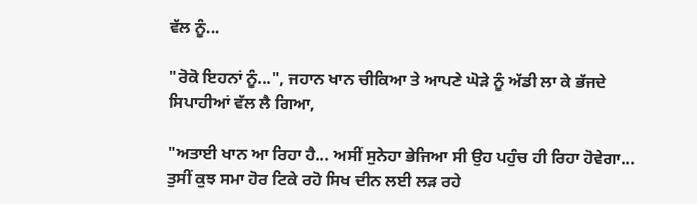ਵੱਲ ਨੂੰ...

"ਰੋਕੋ ਇਹਨਾਂ ਨੂੰ...", ਜਹਾਨ ਖਾਨ ਚੀਕਿਆ ਤੇ ਆਪਣੇ ਘੋੜੇ ਨੂੰ ਅੱਡੀ ਲਾ ਕੇ ਭੱਜਦੇ ਸਿਪਾਹੀਆਂ ਵੱਲ ਲੈ ਗਿਆ,

"ਅਤਾਈ ਖਾਨ ਆ ਰਿਹਾ ਹੈ... ਅਸੀਂ ਸੁਨੇਹਾ ਭੇਜਿਆ ਸੀ ਉਹ ਪਹੁੰਚ ਹੀ ਰਿਹਾ ਹੋਵੇਗਾ... ਤੁਸੀਂ ਕੁਝ ਸਮਾ ਹੋਰ ਟਿਕੇ ਰਹੋ ਸਿਖ ਦੀਨ ਲਈ ਲੜ ਰਹੇ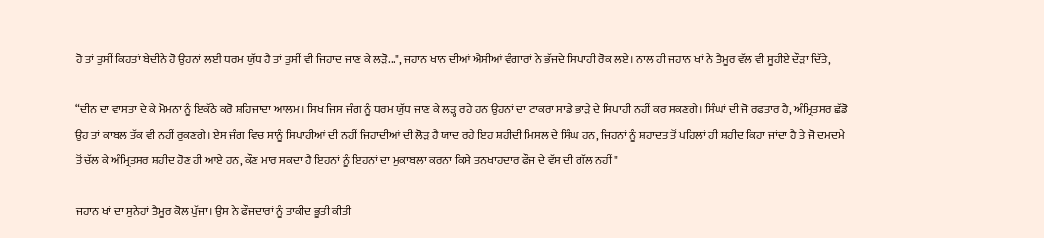ਹੋ ਤਾਂ ਤੁਸੀਂ ਕਿਹਤਾਂ ਬੇਦੀਨੇ ਹੋ ਉਹਨਾਂ ਲਈ ਧਰਮ ਯੁੱਧ ਹੈ ਤਾਂ ਤੁਸੀਂ ਵੀ ਜਿਹਾਦ ਜਾਣ ਕੇ ਲੜੋ...", ਜਹਾਨ ਖਾਨ ਦੀਆਂ ਐਸੀਆਂ ਵੰਗਾਰਾਂ ਨੇ ਭੱਜਦੇ ਸਿਪਾਹੀ ਰੋਕ ਲਏ। ਨਾਲ ਹੀ ਜਹਾਨ ਖਾਂ ਨੇ ਤੈਮੂਰ ਵੱਲ ਵੀ ਸੂਹੀਏ ਦੌੜਾ ਦਿੱਤੇ,

“ਦੀਨ ਦਾ ਵਾਸਤਾ ਦੇ ਕੇ ਮੋਮਨਾ ਨੂੰ ਇਕੱਠੇ ਕਰੋ ਸ਼ਹਿਜਾਦਾ ਆਲਮ। ਸਿਖ ਜਿਸ ਜੰਗ ਨੂੰ ਧਰਮ ਯੁੱਧ ਜਾਣ ਕੇ ਲੜ੍ਹ ਰਹੇ ਹਨ ਉਹਨਾਂ ਦਾ ਟਾਕਰਾ ਸਾਡੇ ਭਾੜੇ ਦੇ ਸਿਪਾਹੀ ਨਹੀਂ ਕਰ ਸਕਣਗੇ। ਸਿੰਘਾਂ ਦੀ ਜੋ ਰਫਤਾਰ ਹੈ, ਅੰਮ੍ਰਿਤਸਰ ਛੱਡੋ ਉਹ ਤਾਂ ਕਾਬਲ ਤੱਕ ਵੀ ਨਹੀਂ ਰੁਕਣਗੇ। ਏਸ ਜੰਗ ਵਿਚ ਸਾਨੂੰ ਸਿਪਾਹੀਆਂ ਦੀ ਨਹੀਂ ਜਿਹਾਦੀਆਂ ਦੀ ਲੋੜ ਹੈ ਯਾਦ ਰਹੇ ਇਹ ਸ਼ਹੀਦੀ ਮਿਸਲ ਦੇ ਸਿੰਘ ਹਨ, ਜਿਹਨਾਂ ਨੂੰ ਸ਼ਹਾਦਤ ਤੋਂ ਪਹਿਲਾਂ ਹੀ ਸ਼ਹੀਦ ਕਿਹਾ ਜਾਂਦਾ ਹੈ ਤੇ ਜੋ ਦਮਦਮੇ ਤੋਂ ਚੱਲ ਕੇ ਅੰਮ੍ਰਿਤਸਰ ਸ਼ਹੀਦ ਹੋਣ ਹੀ ਆਏ ਹਨ, ਕੌਣ ਮਾਰ ਸਕਦਾ ਹੈ ਇਹਨਾਂ ਨੂੰ ਇਹਨਾਂ ਦਾ ਮੁਕਾਬਲਾ ਕਰਨਾ ਕਿਸੇ ਤਨਖਾਹਦਾਰ ਫੌਜ ਦੇ ਵੱਸ ਦੀ ਗੱਲ ਨਹੀਂ "

ਜਹਾਨ ਖਾਂ ਦਾ ਸੁਨੇਹਾਂ ਤੈਮੂਰ ਕੋਲ ਪੁੱਜਾ। ਉਸ ਨੇ ਫੌਜਦਾਰਾਂ ਨੂੰ ਤਾਕੀਦ ਭੂਤੀ ਕੀਤੀ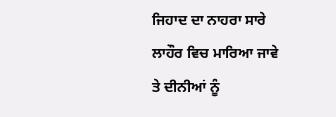ਜਿਹਾਦ ਦਾ ਨਾਹਰਾ ਸਾਰੇ ਲਾਹੌਰ ਵਿਚ ਮਾਰਿਆ ਜਾਵੇ ਤੇ ਦੀਨੀਆਂ ਨੂੰ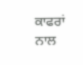ਕਾਫਰਾਂ ਨਾਲ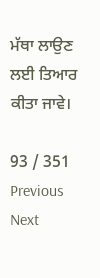ਮੱਥਾ ਲਾਉਣ ਲਈ ਤਿਆਰ ਕੀਤਾ ਜਾਵੇ।

93 / 351
Previous
Next